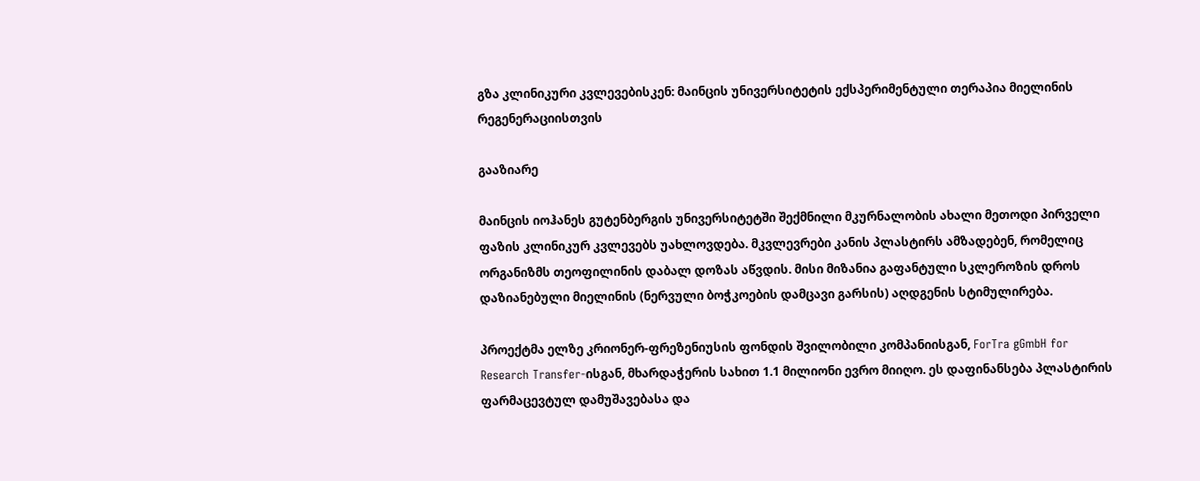გზა კლინიკური კვლევებისკენ: მაინცის უნივერსიტეტის ექსპერიმენტული თერაპია მიელინის რეგენერაციისთვის

გააზიარე

მაინცის იოჰანეს გუტენბერგის უნივერსიტეტში შექმნილი მკურნალობის ახალი მეთოდი პირველი ფაზის კლინიკურ კვლევებს უახლოვდება. მკვლევრები კანის პლასტირს ამზადებენ, რომელიც ორგანიზმს თეოფილინის დაბალ დოზას აწვდის. მისი მიზანია გაფანტული სკლეროზის დროს დაზიანებული მიელინის (ნერვული ბოჭკოების დამცავი გარსის) აღდგენის სტიმულირება.

პროექტმა ელზე კრიონერ-ფრეზენიუსის ფონდის შვილობილი კომპანიისგან, ForTra gGmbH for Research Transfer-ისგან, მხარდაჭერის სახით 1.1 მილიონი ევრო მიიღო. ეს დაფინანსება პლასტირის ფარმაცევტულ დამუშავებასა და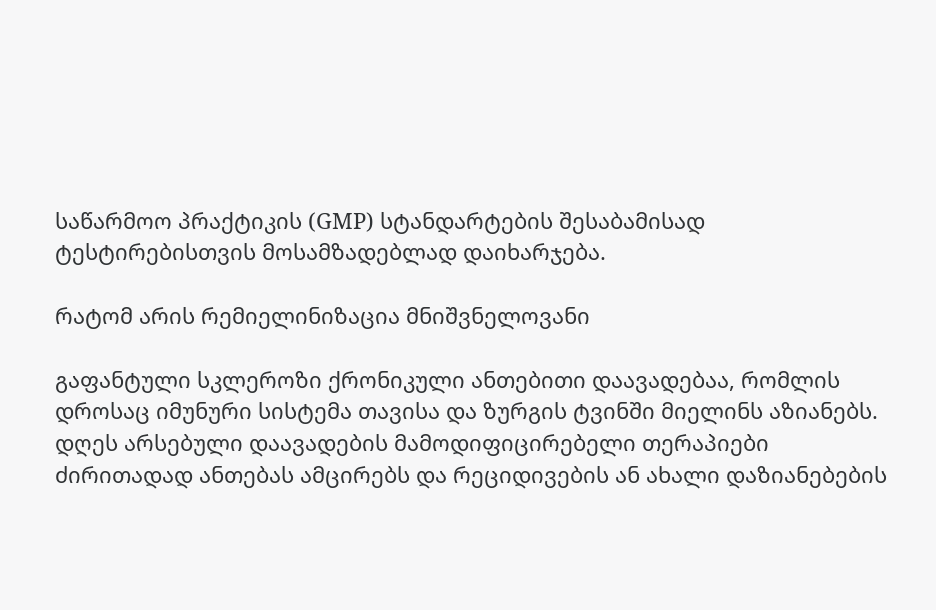საწარმოო პრაქტიკის (GMP) სტანდარტების შესაბამისად ტესტირებისთვის მოსამზადებლად დაიხარჯება.

რატომ არის რემიელინიზაცია მნიშვნელოვანი

გაფანტული სკლეროზი ქრონიკული ანთებითი დაავადებაა, რომლის დროსაც იმუნური სისტემა თავისა და ზურგის ტვინში მიელინს აზიანებს. დღეს არსებული დაავადების მამოდიფიცირებელი თერაპიები ძირითადად ანთებას ამცირებს და რეციდივების ან ახალი დაზიანებების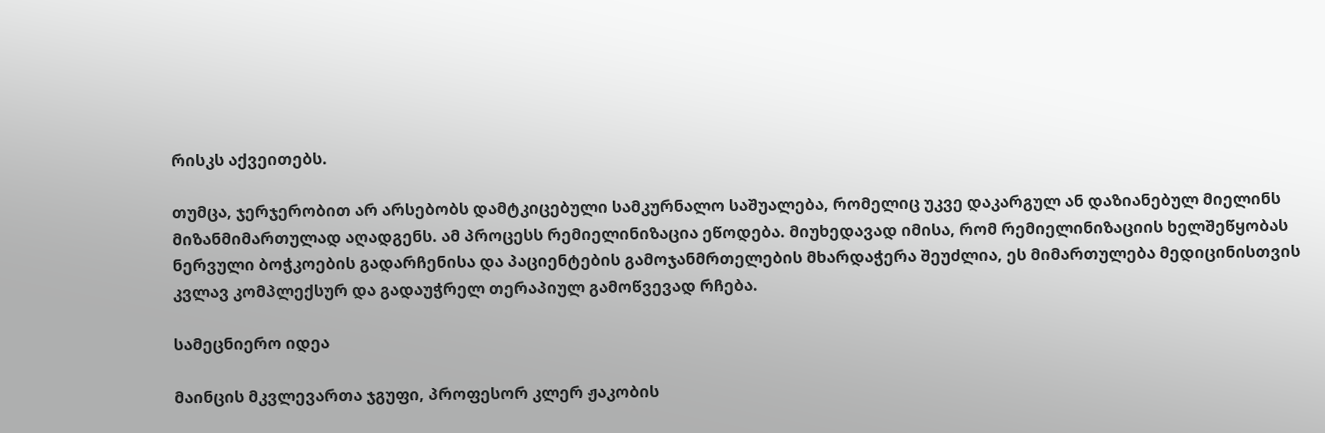რისკს აქვეითებს.

თუმცა, ჯერჯერობით არ არსებობს დამტკიცებული სამკურნალო საშუალება, რომელიც უკვე დაკარგულ ან დაზიანებულ მიელინს მიზანმიმართულად აღადგენს. ამ პროცესს რემიელინიზაცია ეწოდება. მიუხედავად იმისა, რომ რემიელინიზაციის ხელშეწყობას ნერვული ბოჭკოების გადარჩენისა და პაციენტების გამოჯანმრთელების მხარდაჭერა შეუძლია, ეს მიმართულება მედიცინისთვის კვლავ კომპლექსურ და გადაუჭრელ თერაპიულ გამოწვევად რჩება.

სამეცნიერო იდეა

მაინცის მკვლევართა ჯგუფი, პროფესორ კლერ ჟაკობის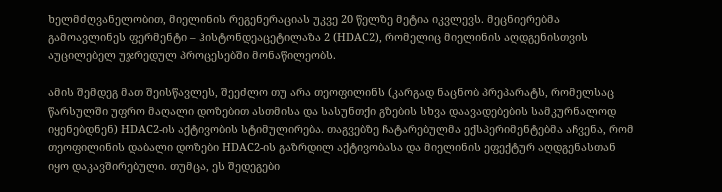ხელმძღვანელობით, მიელინის რეგენერაციას უკვე 20 წელზე მეტია იკვლევს. მეცნიერებმა გამოავლინეს ფერმენტი – ჰისტონდეაცეტილაზა 2 (HDAC2), რომელიც მიელინის აღდგენისთვის აუცილებელ უჯრედულ პროცესებში მონაწილეობს.

ამის შემდეგ მათ შეისწავლეს, შეეძლო თუ არა თეოფილინს (კარგად ნაცნობ პრეპარატს, რომელსაც წარსულში უფრო მაღალი დოზებით ასთმისა და სასუნთქი გზების სხვა დაავადებების სამკურნალოდ იყენებდნენ) HDAC2-ის აქტივობის სტიმულირება. თაგვებზე ჩატარებულმა ექსპერიმენტებმა აჩვენა, რომ თეოფილინის დაბალი დოზები HDAC2-ის გაზრდილ აქტივობასა და მიელინის ეფექტურ აღდგენასთან იყო დაკავშირებული. თუმცა, ეს შედეგები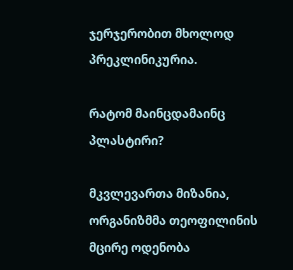ჯერჯერობით მხოლოდ პრეკლინიკურია.

რატომ მაინცდამაინც პლასტირი?

მკვლევართა მიზანია, ორგანიზმმა თეოფილინის მცირე ოდენობა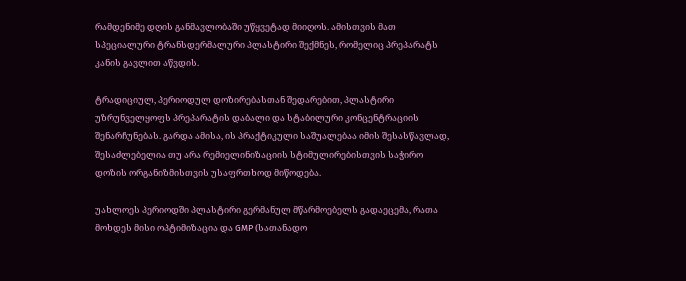რამდენიმე დღის განმავლობაში უწყვეტად მიიღოს. ამისთვის მათ სპეციალური ტრანსდერმალური პლასტირი შექმნეს, რომელიც პრეპარატს კანის გავლით აწვდის.

ტრადიციულ, პერიოდულ დოზირებასთან შედარებით, პლასტირი უზრუნველყოფს პრეპარატის დაბალი და სტაბილური კონცენტრაციის შენარჩუნებას. გარდა ამისა, ის პრაქტიკული საშუალებაა იმის შესასწავლად, შესაძლებელია თუ არა რემიელინიზაციის სტიმულირებისთვის საჭირო დოზის ორგანიზმისთვის უსაფრთხოდ მიწოდება.

უახლოეს პერიოდში პლასტირი გერმანულ მწარმოებელს გადაეცემა, რათა მოხდეს მისი ოპტიმიზაცია და GMP (სათანადო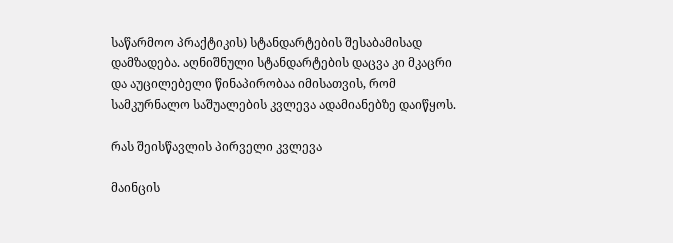საწარმოო პრაქტიკის) სტანდარტების შესაბამისად დამზადება. აღნიშნული სტანდარტების დაცვა კი მკაცრი და აუცილებელი წინაპირობაა იმისათვის, რომ სამკურნალო საშუალების კვლევა ადამიანებზე დაიწყოს.

რას შეისწავლის პირველი კვლევა

მაინცის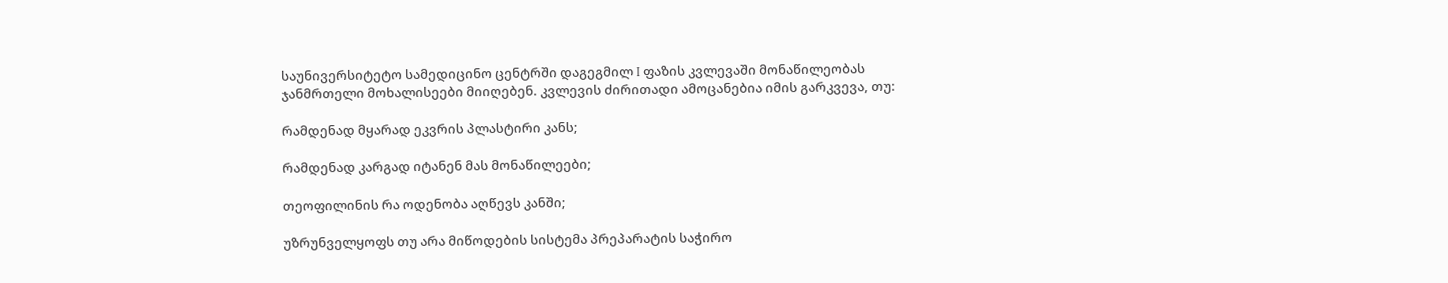საუნივერსიტეტო სამედიცინო ცენტრში დაგეგმილ I ფაზის კვლევაში მონაწილეობას ჯანმრთელი მოხალისეები მიიღებენ. კვლევის ძირითადი ამოცანებია იმის გარკვევა, თუ:

რამდენად მყარად ეკვრის პლასტირი კანს;

რამდენად კარგად იტანენ მას მონაწილეები;

თეოფილინის რა ოდენობა აღწევს კანში;

უზრუნველყოფს თუ არა მიწოდების სისტემა პრეპარატის საჭირო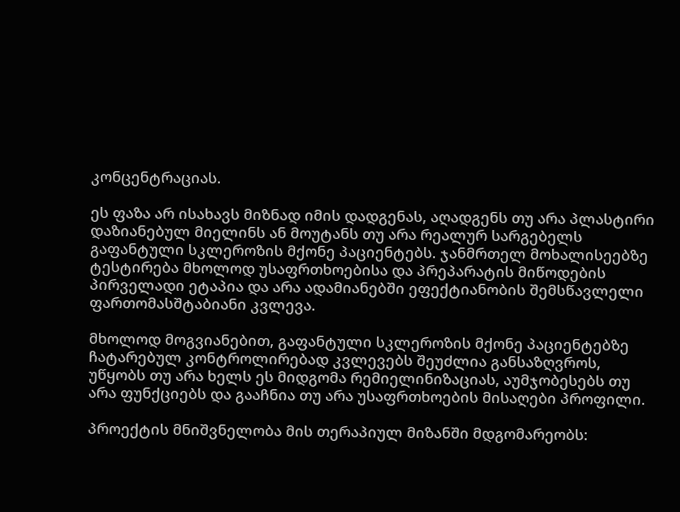კონცენტრაციას.

ეს ფაზა არ ისახავს მიზნად იმის დადგენას, აღადგენს თუ არა პლასტირი დაზიანებულ მიელინს ან მოუტანს თუ არა რეალურ სარგებელს გაფანტული სკლეროზის მქონე პაციენტებს. ჯანმრთელ მოხალისეებზე ტესტირება მხოლოდ უსაფრთხოებისა და პრეპარატის მიწოდების პირველადი ეტაპია და არა ადამიანებში ეფექტიანობის შემსწავლელი ფართომასშტაბიანი კვლევა.

მხოლოდ მოგვიანებით, გაფანტული სკლეროზის მქონე პაციენტებზე ჩატარებულ კონტროლირებად კვლევებს შეუძლია განსაზღვროს, უწყობს თუ არა ხელს ეს მიდგომა რემიელინიზაციას, აუმჯობესებს თუ არა ფუნქციებს და გააჩნია თუ არა უსაფრთხოების მისაღები პროფილი.

პროექტის მნიშვნელობა მის თერაპიულ მიზანში მდგომარეობს: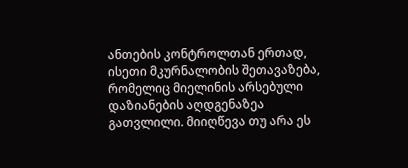ანთების კონტროლთან ერთად, ისეთი მკურნალობის შეთავაზება, რომელიც მიელინის არსებული დაზიანების აღდგენაზეა გათვლილი. მიიღწევა თუ არა ეს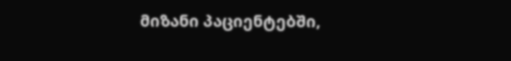მიზანი პაციენტებში,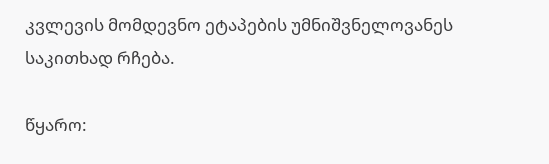კვლევის მომდევნო ეტაპების უმნიშვნელოვანეს საკითხად რჩება.

წყარო: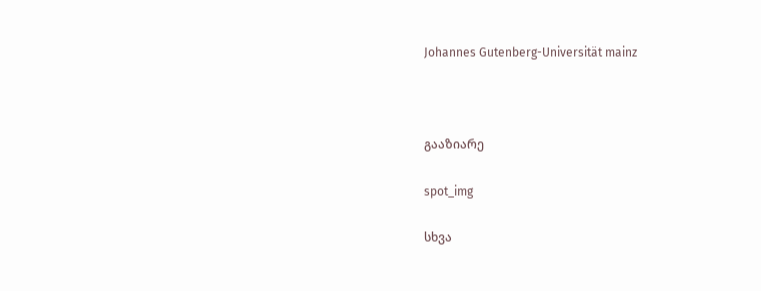Johannes Gutenberg-Universität mainz



გააზიარე

spot_img

სხვა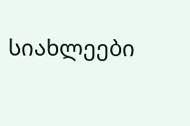სიახლეები